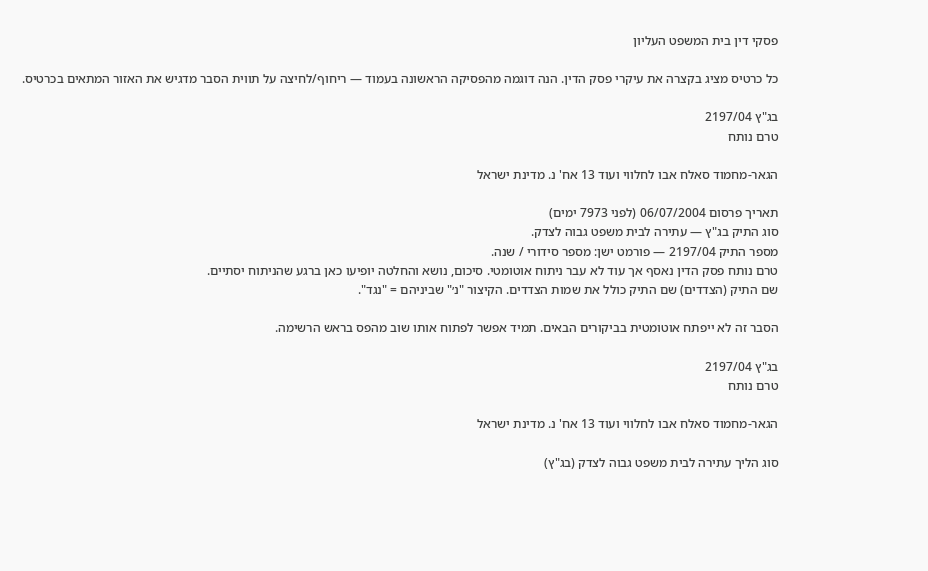פסקי דין בית המשפט העליון

כל כרטיס מציג בקצרה את עיקרי פסק הדין. הנה דוגמה מהפסיקה הראשונה בעמוד — ריחוף/לחיצה על תווית הסבר מדגיש את האזור המתאים בכרטיס.

בג"ץ 2197/04
טרם נותח

הגאר-מחמוד סאלח אבו לחלווי ועוד 13 אח' נ. מדינת ישראל

תאריך פרסום 06/07/2004 (לפני 7973 ימים)
סוג התיק בג"ץ — עתירה לבית משפט גבוה לצדק.
מספר התיק 2197/04 — פורמט ישן: מספר סידורי / שנה.
טרם נותח פסק הדין נאסף אך עוד לא עבר ניתוח אוטומטי. סיכום, נושא והחלטה יופיעו כאן ברגע שהניתוח יסתיים.
שם התיק (הצדדים) שם התיק כולל את שמות הצדדים. הקיצור "נ׳" שביניהם = "נגד".

הסבר זה לא ייפתח אוטומטית בביקורים הבאים. תמיד אפשר לפתוח אותו שוב מהפס בראש הרשימה.

בג"ץ 2197/04
טרם נותח

הגאר-מחמוד סאלח אבו לחלווי ועוד 13 אח' נ. מדינת ישראל

סוג הליך עתירה לבית משפט גבוה לצדק (בג"ץ)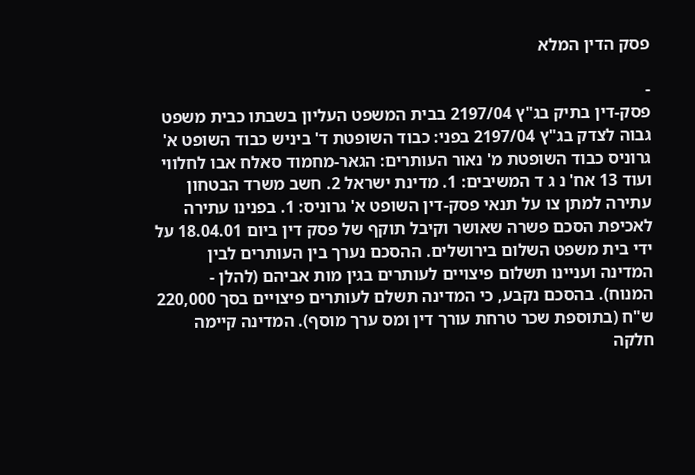פסק הדין המלא

-
פסק-דין בתיק בג"ץ 2197/04 בבית המשפט העליון בשבתו כבית משפט גבוה לצדק בג"ץ 2197/04 בפני: כבוד השופטת ד' ביניש כבוד השופט א' גרוניס כבוד השופטת מ' נאור העותרים: הגאר-מחמוד סאלח אבו לחלווי ועוד 13 אח' נ ג ד המשיבים: 1. מדינת ישראל 2. חשב משרד הבטחון עתירה למתן צו על תנאי פסק-דין השופט א' גרוניס: 1. בפנינו עתירה לאכיפת הסכם פשרה שאושר וקיבל תוקף של פסק דין ביום 18.04.01 על ידי בית משפט השלום בירושלים. ההסכם נערך בין העותרים לבין המדינה ועניינו תשלום פיצויים לעותרים בגין מות אביהם (להלן - המנוח). בהסכם נקבע, כי המדינה תשלם לעותרים פיצויים בסך 220,000 ש"ח (בתוספת שכר טרחת עורך דין ומס ערך מוסף). המדינה קיימה חלקה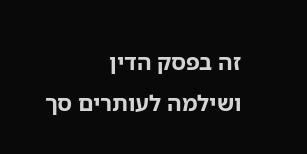זה בפסק הדין ושילמה לעותרים סך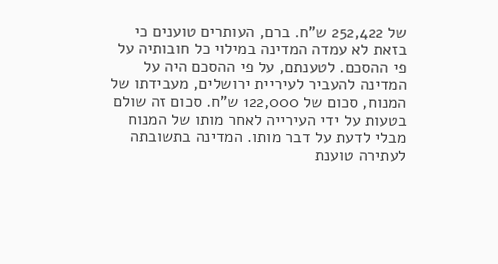של 252,422 ש"ח. ברם, העותרים טוענים כי בזאת לא עמדה המדינה במילוי כל חובותיה על פי ההסכם. לטענתם, על פי ההסכם היה על המדינה להעביר לעיריית ירושלים, מעבידתו של המנוח, סכום של 122,000 ש"ח. סכום זה שולם בטעות על ידי העירייה לאחר מותו של המנוח מבלי לדעת על דבר מותו. המדינה בתשובתה לעתירה טוענת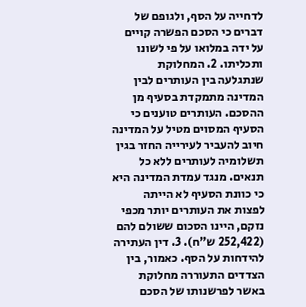לדחייה על הסף, ולגופם של דברים כי הסכם הפשרה קויים על ידה במלואו על פי לשונו ותכליתו. 2. המחלוקת שנתגלעה בין העותרים לבין המדינה מתמקדת בסעיף מן ההסכם. העותרים טוענים כי הסעיף המסוים מטיל על המדינה חיוב להעביר לעירייה החזר בגין תשלומיה לעותרים ללא כל תנאים. מנגד עמדת המדינה היא כי כוונת הסעיף לא הייתה לפצות את העותרים יותר מכפי נזקם, היינו הסכום ששולם להם (252,422 ש"ח). 3. דין העתירה להידחות על הסף. כאמור, בין הצדדים התעוררה מחלוקת באשר לפרשנותו של הסכם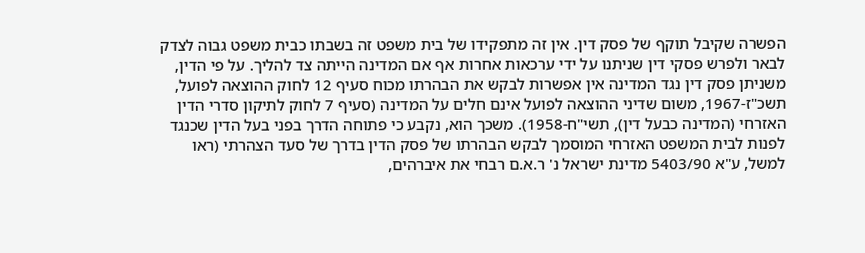הפשרה שקיבל תוקף של פסק דין. אין זה מתפקידו של בית משפט זה בשבתו כבית משפט גבוה לצדק לבאר ולפרש פסקי דין שניתנו על ידי ערכאות אחרות אף אם המדינה הייתה צד להליך. על פי הדין, משניתן פסק דין נגד המדינה אין אפשרות לבקש את הבהרתו מכוח סעיף 12 לחוק ההוצאה לפועל, תשכ"ז-1967, משום שדיני ההוצאה לפועל אינם חלים על המדינה (סעיף 7 לחוק לתיקון סדרי הדין האזרחי (המדינה כבעל דין), תשי"ח-1958). משכך הוא, נקבע כי פתוחה הדרך בפני בעל הדין שכנגד לפנות לבית המשפט האזרחי המוסמך לבקש הבהרתו של פסק הדין בדרך של סעד הצהרתי (ראו למשל, ע"א 5403/90 מדינת ישראל נ' ר.א.ם רבחי את איברהים,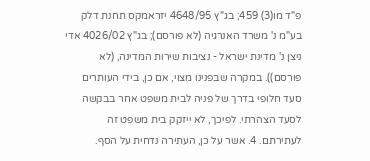פ"ד מו(3) 459; בג"ץ 4648/95 יזראמקס תחנת דלק בע"מ נ' משרד האנרגיה (לא פורסם); בג"ץ 4026/02 אדי ניצן נ' מדינת ישראל - נציבות שירות המדינה, (לא פורסם)). במקרה שבפנינו מצוי, אם כן, בידי העותרים סעד חלופי בדרך של פניה לבית משפט אחר בבקשה לסעד הצהרתי. לפיכך, לא ייזקק בית משפט זה לעתירתם. 4. אשר על כן, העתירה נדחית על הסף.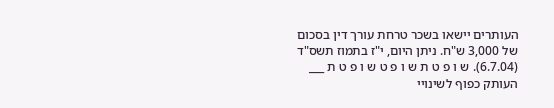העותרים יישאו בשכר טרחת עורך דין בסכום של 3,000 ש"ח. ניתן היום, י"ז בתמוז תשס"ד (6.7.04). ש ו פ ט ת ש ו פ ט ש ו פ ט ת ___ העותק כפוף לשינויי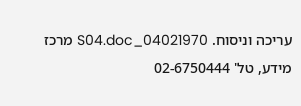עריכה וניסוח. 04021970_S04.doc מרכז מידע, טל' 02-6750444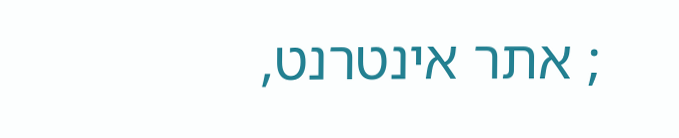; אתר אינטרנט,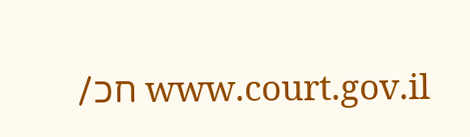www.court.gov.il חכ/